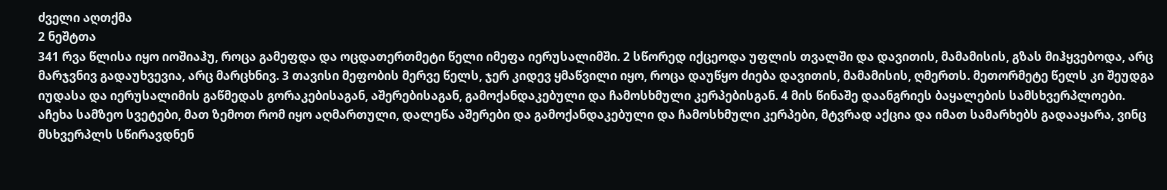ძველი აღთქმა
2 ნეშტთა
341 რვა წლისა იყო იოშიაჰუ, როცა გამეფდა და ოცდათერთმეტი წელი იმეფა იერუსალიმში. 2 სწორედ იქცეოდა უფლის თვალში და დავითის, მამამისის, გზას მიჰყვებოდა, არც მარჯვნივ გადაუხვევია, არც მარცხნივ. 3 თავისი მეფობის მერვე წელს, ჯერ კიდევ ყმაწვილი იყო, როცა დაუწყო ძიება დავითის, მამამისის, ღმერთს. მეთორმეტე წელს კი შეუდგა იუდასა და იერუსალიმის გაწმედას გორაკებისაგან, აშერებისაგან, გამოქანდაკებული და ჩამოსხმული კერპებისგან. 4 მის წინაშე დაანგრიეს ბაყალების სამსხვერპლოები. აჩეხა სამზეო სვეტები, მათ ზემოთ რომ იყო აღმართული, დალეწა აშერები და გამოქანდაკებული და ჩამოსხმული კერპები, მტვრად აქცია და იმათ სამარხებს გადააყარა, ვინც მსხვერპლს სწირავდნენ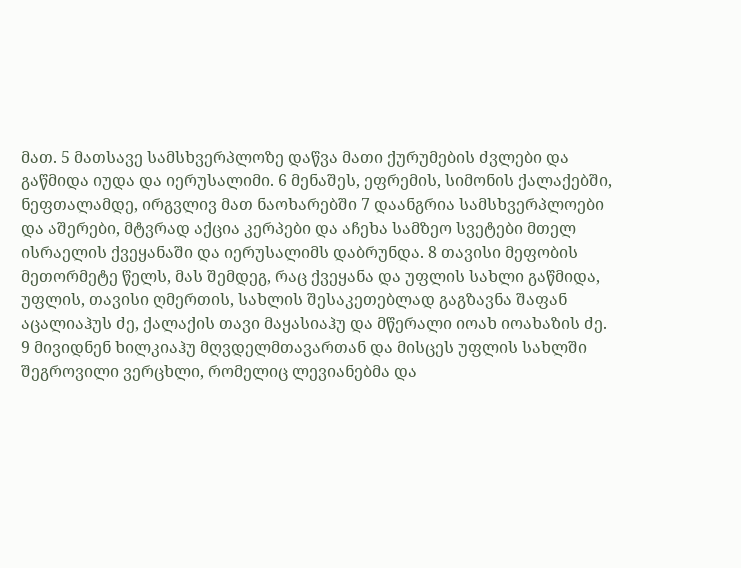მათ. 5 მათსავე სამსხვერპლოზე დაწვა მათი ქურუმების ძვლები და გაწმიდა იუდა და იერუსალიმი. 6 მენაშეს, ეფრემის, სიმონის ქალაქებში, ნეფთალამდე, ირგვლივ მათ ნაოხარებში 7 დაანგრია სამსხვერპლოები და აშერები, მტვრად აქცია კერპები და აჩეხა სამზეო სვეტები მთელ ისრაელის ქვეყანაში და იერუსალიმს დაბრუნდა. 8 თავისი მეფობის მეთორმეტე წელს, მას შემდეგ, რაც ქვეყანა და უფლის სახლი გაწმიდა, უფლის, თავისი ღმერთის, სახლის შესაკეთებლად გაგზავნა შაფან აცალიაჰუს ძე, ქალაქის თავი მაყასიაჰუ და მწერალი იოახ იოახაზის ძე. 9 მივიდნენ ხილკიაჰუ მღვდელმთავართან და მისცეს უფლის სახლში შეგროვილი ვერცხლი, რომელიც ლევიანებმა და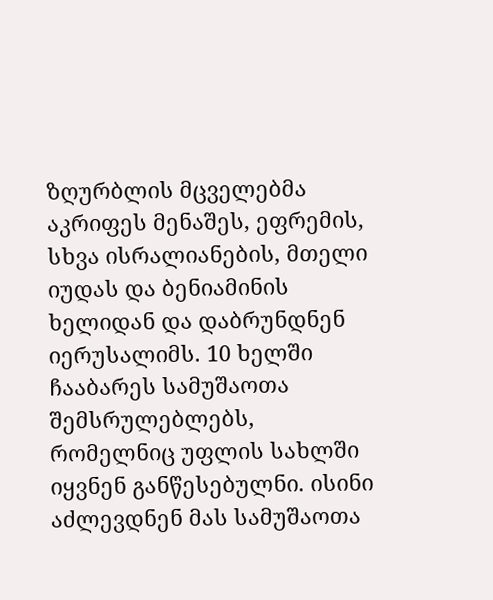ზღურბლის მცველებმა აკრიფეს მენაშეს, ეფრემის, სხვა ისრალიანების, მთელი იუდას და ბენიამინის ხელიდან და დაბრუნდნენ იერუსალიმს. 10 ხელში ჩააბარეს სამუშაოთა შემსრულებლებს, რომელნიც უფლის სახლში იყვნენ განწესებულნი. ისინი აძლევდნენ მას სამუშაოთა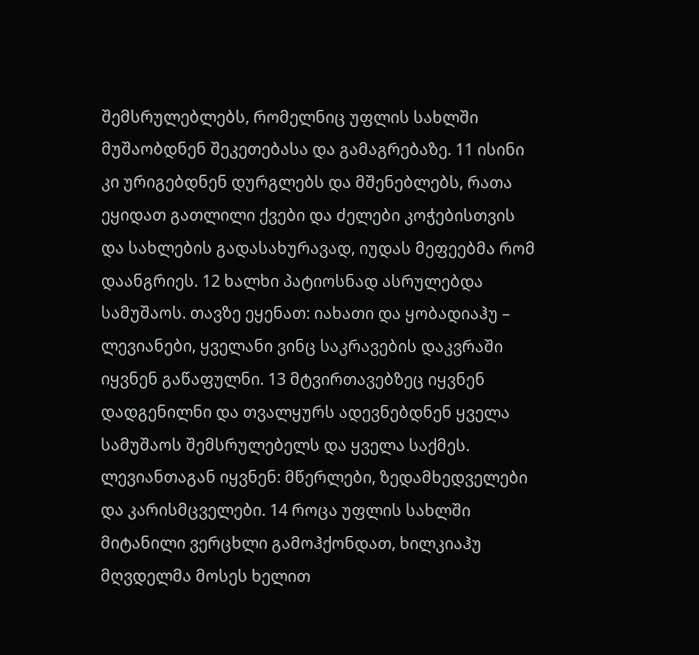შემსრულებლებს, რომელნიც უფლის სახლში მუშაობდნენ შეკეთებასა და გამაგრებაზე. 11 ისინი კი ურიგებდნენ დურგლებს და მშენებლებს, რათა ეყიდათ გათლილი ქვები და ძელები კოჭებისთვის და სახლების გადასახურავად, იუდას მეფეებმა რომ დაანგრიეს. 12 ხალხი პატიოსნად ასრულებდა სამუშაოს. თავზე ეყენათ: იახათი და ყობადიაჰუ – ლევიანები, ყველანი ვინც საკრავების დაკვრაში იყვნენ გაწაფულნი. 13 მტვირთავებზეც იყვნენ დადგენილნი და თვალყურს ადევნებდნენ ყველა სამუშაოს შემსრულებელს და ყველა საქმეს. ლევიანთაგან იყვნენ: მწერლები, ზედამხედველები და კარისმცველები. 14 როცა უფლის სახლში მიტანილი ვერცხლი გამოჰქონდათ, ხილკიაჰუ მღვდელმა მოსეს ხელით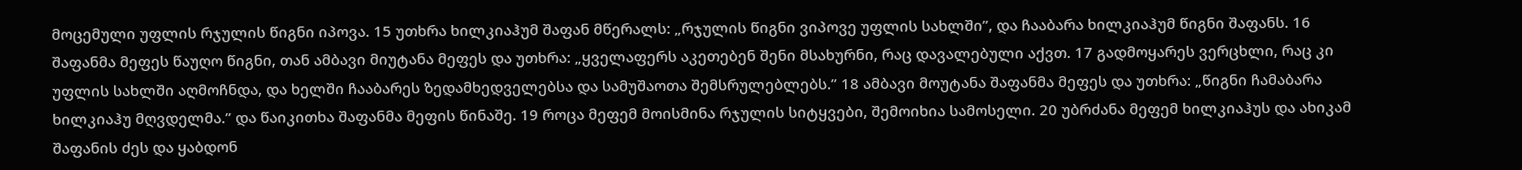მოცემული უფლის რჯულის წიგნი იპოვა. 15 უთხრა ხილკიაჰუმ შაფან მწერალს: „რჯულის წიგნი ვიპოვე უფლის სახლში”, და ჩააბარა ხილკიაჰუმ წიგნი შაფანს. 16 შაფანმა მეფეს წაუღო წიგნი, თან ამბავი მიუტანა მეფეს და უთხრა: „ყველაფერს აკეთებენ შენი მსახურნი, რაც დავალებული აქვთ. 17 გადმოყარეს ვერცხლი, რაც კი უფლის სახლში აღმოჩნდა, და ხელში ჩააბარეს ზედამხედველებსა და სამუშაოთა შემსრულებლებს.” 18 ამბავი მოუტანა შაფანმა მეფეს და უთხრა: „წიგნი ჩამაბარა ხილკიაჰუ მღვდელმა.” და წაიკითხა შაფანმა მეფის წინაშე. 19 როცა მეფემ მოისმინა რჯულის სიტყვები, შემოიხია სამოსელი. 20 უბრძანა მეფემ ხილკიაჰუს და ახიკამ შაფანის ძეს და ყაბდონ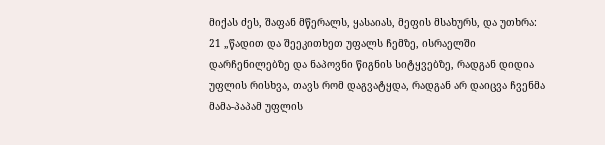მიქას ძეს, შაფან მწერალს, ყასაიას, მეფის მსახურს, და უთხრა: 21 „წადით და შეეკითხეთ უფალს ჩემზე, ისრაელში დარჩენილებზე და ნაპოვნი წიგნის სიტყვებზე, რადგან დიდია უფლის რისხვა, თავს რომ დაგვატყდა, რადგან არ დაიცვა ჩვენმა მამა-პაპამ უფლის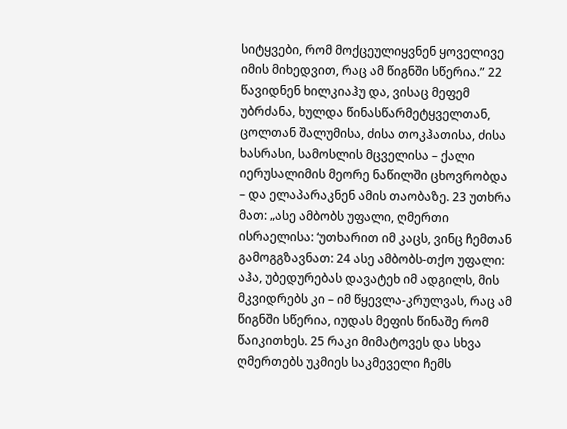სიტყვები, რომ მოქცეულიყვნენ ყოველივე იმის მიხედვით, რაც ამ წიგნში სწერია.” 22 წავიდნენ ხილკიაჰუ და, ვისაც მეფემ უბრძანა, ხულდა წინასწარმეტყველთან, ცოლთან შალუმისა, ძისა თოკჰათისა, ძისა ხასრასი, სამოსლის მცველისა – ქალი იერუსალიმის მეორე ნაწილში ცხოვრობდა – და ელაპარაკნენ ამის თაობაზე. 23 უთხრა მათ: „ასე ამბობს უფალი, ღმერთი ისრაელისა: ‘უთხარით იმ კაცს, ვინც ჩემთან გამოგგზავნათ: 24 ასე ამბობს-თქო უფალი: აჰა, უბედურებას დავატეხ იმ ადგილს, მის მკვიდრებს კი – იმ წყევლა-კრულვას, რაც ამ წიგნში სწერია, იუდას მეფის წინაშე რომ წაიკითხეს. 25 რაკი მიმატოვეს და სხვა ღმერთებს უკმიეს საკმეველი ჩემს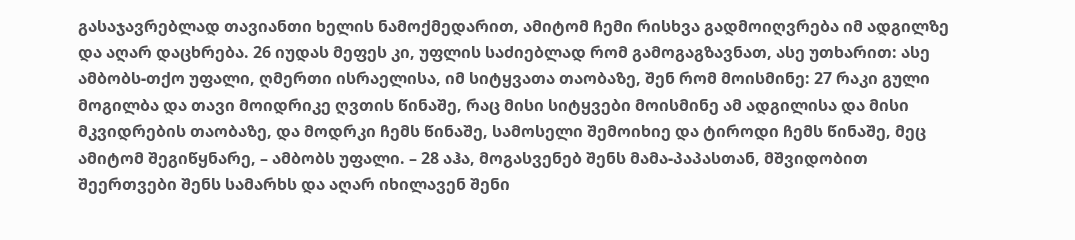გასაჯავრებლად თავიანთი ხელის ნამოქმედარით, ამიტომ ჩემი რისხვა გადმოიღვრება იმ ადგილზე და აღარ დაცხრება. 26 იუდას მეფეს კი, უფლის საძიებლად რომ გამოგაგზავნათ, ასე უთხარით: ასე ამბობს-თქო უფალი, ღმერთი ისრაელისა, იმ სიტყვათა თაობაზე, შენ რომ მოისმინე: 27 რაკი გული მოგილბა და თავი მოიდრიკე ღვთის წინაშე, რაც მისი სიტყვები მოისმინე ამ ადგილისა და მისი მკვიდრების თაობაზე, და მოდრკი ჩემს წინაშე, სამოსელი შემოიხიე და ტიროდი ჩემს წინაშე, მეც ამიტომ შეგიწყნარე, – ამბობს უფალი. – 28 აჰა, მოგასვენებ შენს მამა-პაპასთან, მშვიდობით შეერთვები შენს სამარხს და აღარ იხილავენ შენი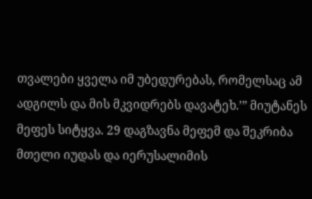თვალები ყველა იმ უბედურებას, რომელსაც ამ ადგილს და მის მკვიდრებს დავატეხ.’” მიუტანეს მეფეს სიტყვა. 29 დაგზავნა მეფემ და შეკრიბა მთელი იუდას და იერუსალიმის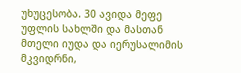უხუცესობა. 30 ავიდა მეფე უფლის სახლში და მასთან მთელი იუდა და იერუსალიმის მკვიდრნი,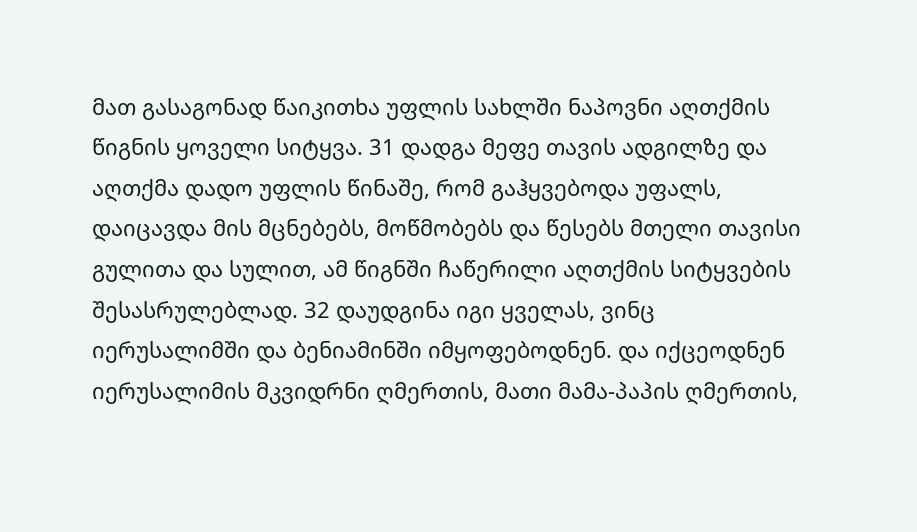მათ გასაგონად წაიკითხა უფლის სახლში ნაპოვნი აღთქმის წიგნის ყოველი სიტყვა. 31 დადგა მეფე თავის ადგილზე და აღთქმა დადო უფლის წინაშე, რომ გაჰყვებოდა უფალს, დაიცავდა მის მცნებებს, მოწმობებს და წესებს მთელი თავისი გულითა და სულით, ამ წიგნში ჩაწერილი აღთქმის სიტყვების შესასრულებლად. 32 დაუდგინა იგი ყველას, ვინც იერუსალიმში და ბენიამინში იმყოფებოდნენ. და იქცეოდნენ იერუსალიმის მკვიდრნი ღმერთის, მათი მამა-პაპის ღმერთის,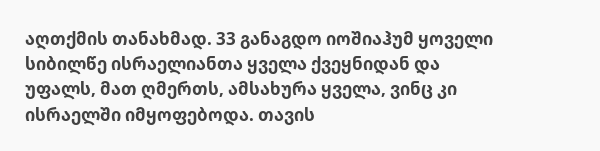აღთქმის თანახმად. 33 განაგდო იოშიაჰუმ ყოველი სიბილწე ისრაელიანთა ყველა ქვეყნიდან და უფალს, მათ ღმერთს, ამსახურა ყველა, ვინც კი ისრაელში იმყოფებოდა. თავის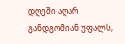დღეში აღარ განდგომიან უფალს,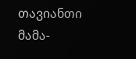თავიანთი მამა-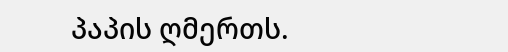პაპის ღმერთს.